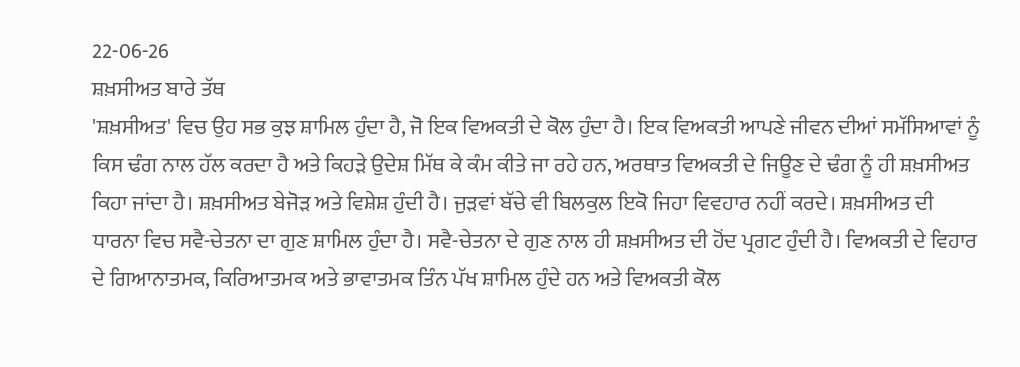22-06-26
ਸ਼ਖ਼ਸੀਅਤ ਬਾਰੇ ਤੱਥ
'ਸ਼ਖ਼ਸੀਅਤ' ਵਿਚ ਉਹ ਸਭ ਕੁਝ ਸ਼ਾਮਿਲ ਹੁੰਦਾ ਹੈ, ਜੋ ਇਕ ਵਿਅਕਤੀ ਦੇ ਕੋਲ ਹੁੰਦਾ ਹੈ। ਇਕ ਵਿਅਕਤੀ ਆਪਣੇ ਜੀਵਨ ਦੀਆਂ ਸਮੱਸਿਆਵਾਂ ਨੂੰ ਕਿਸ ਢੰਗ ਨਾਲ ਹੱਲ ਕਰਦਾ ਹੈ ਅਤੇ ਕਿਹੜੇ ਉਦੇਸ਼ ਮਿੱਥ ਕੇ ਕੰਮ ਕੀਤੇ ਜਾ ਰਹੇ ਹਨ, ਅਰਥਾਤ ਵਿਅਕਤੀ ਦੇ ਜਿਊਣ ਦੇ ਢੰਗ ਨੂੰ ਹੀ ਸ਼ਖ਼ਸੀਅਤ ਕਿਹਾ ਜਾਂਦਾ ਹੈ। ਸ਼ਖ਼ਸੀਅਤ ਬੇਜੋੜ ਅਤੇ ਵਿਸ਼ੇਸ਼ ਹੁੰਦੀ ਹੈ। ਜੁੜਵਾਂ ਬੱਚੇ ਵੀ ਬਿਲਕੁਲ ਇਕੋ ਜਿਹਾ ਵਿਵਹਾਰ ਨਹੀਂ ਕਰਦੇ। ਸ਼ਖ਼ਸੀਅਤ ਦੀ ਧਾਰਨਾ ਵਿਚ ਸਵੈ-ਚੇਤਨਾ ਦਾ ਗੁਣ ਸ਼ਾਮਿਲ ਹੁੰਦਾ ਹੈ। ਸਵੈ-ਚੇਤਨਾ ਦੇ ਗੁਣ ਨਾਲ ਹੀ ਸ਼ਖ਼ਸੀਅਤ ਦੀ ਹੋਂਦ ਪ੍ਰਗਟ ਹੁੰਦੀ ਹੈ। ਵਿਅਕਤੀ ਦੇ ਵਿਹਾਰ ਦੇ ਗਿਆਨਾਤਮਕ, ਕਿਰਿਆਤਮਕ ਅਤੇ ਭਾਵਾਤਮਕ ਤਿੰਨ ਪੱਖ ਸ਼ਾਮਿਲ ਹੁੰਦੇ ਹਨ ਅਤੇ ਵਿਅਕਤੀ ਕੋਲ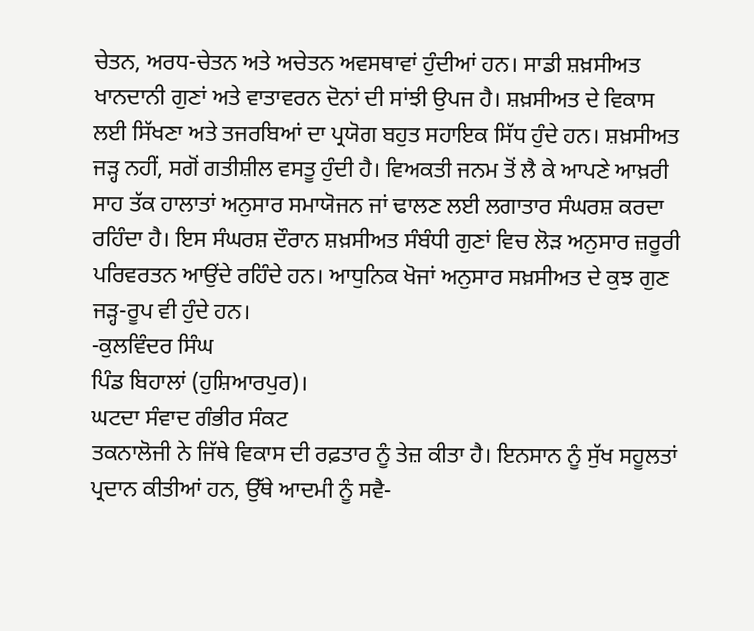ਚੇਤਨ, ਅਰਧ-ਚੇਤਨ ਅਤੇ ਅਚੇਤਨ ਅਵਸਥਾਵਾਂ ਹੁੰਦੀਆਂ ਹਨ। ਸਾਡੀ ਸ਼ਖ਼ਸੀਅਤ ਖਾਨਦਾਨੀ ਗੁਣਾਂ ਅਤੇ ਵਾਤਾਵਰਨ ਦੋਨਾਂ ਦੀ ਸਾਂਝੀ ਉਪਜ ਹੈ। ਸ਼ਖ਼ਸੀਅਤ ਦੇ ਵਿਕਾਸ ਲਈ ਸਿੱਖਣਾ ਅਤੇ ਤਜਰਬਿਆਂ ਦਾ ਪ੍ਰਯੋਗ ਬਹੁਤ ਸਹਾਇਕ ਸਿੱਧ ਹੁੰਦੇ ਹਨ। ਸ਼ਖ਼ਸੀਅਤ ਜੜ੍ਹ ਨਹੀਂ, ਸਗੋਂ ਗਤੀਸ਼ੀਲ ਵਸਤੂ ਹੁੰਦੀ ਹੈ। ਵਿਅਕਤੀ ਜਨਮ ਤੋਂ ਲੈ ਕੇ ਆਪਣੇ ਆਖ਼ਰੀ ਸਾਹ ਤੱਕ ਹਾਲਾਤਾਂ ਅਨੁਸਾਰ ਸਮਾਯੋਜਨ ਜਾਂ ਢਾਲਣ ਲਈ ਲਗਾਤਾਰ ਸੰਘਰਸ਼ ਕਰਦਾ ਰਹਿੰਦਾ ਹੈ। ਇਸ ਸੰਘਰਸ਼ ਦੌਰਾਨ ਸ਼ਖ਼ਸੀਅਤ ਸੰਬੰਧੀ ਗੁਣਾਂ ਵਿਚ ਲੋੜ ਅਨੁਸਾਰ ਜ਼ਰੂਰੀ ਪਰਿਵਰਤਨ ਆਉਂਦੇ ਰਹਿੰਦੇ ਹਨ। ਆਧੁਨਿਕ ਖੋਜਾਂ ਅਨੁਸਾਰ ਸਖ਼ਸੀਅਤ ਦੇ ਕੁਝ ਗੁਣ ਜੜ੍ਹ-ਰੂਪ ਵੀ ਹੁੰਦੇ ਹਨ।
-ਕੁਲਵਿੰਦਰ ਸਿੰਘ
ਪਿੰਡ ਬਿਹਾਲਾਂ (ਹੁਸ਼ਿਆਰਪੁਰ)।
ਘਟਦਾ ਸੰਵਾਦ ਗੰਭੀਰ ਸੰਕਟ
ਤਕਨਾਲੋਜੀ ਨੇ ਜਿੱਥੇ ਵਿਕਾਸ ਦੀ ਰਫ਼ਤਾਰ ਨੂੰ ਤੇਜ਼ ਕੀਤਾ ਹੈ। ਇਨਸਾਨ ਨੂੰ ਸੁੱਖ ਸਹੂਲਤਾਂ ਪ੍ਰਦਾਨ ਕੀਤੀਆਂ ਹਨ, ਉੱਥੇ ਆਦਮੀ ਨੂੰ ਸਵੈ-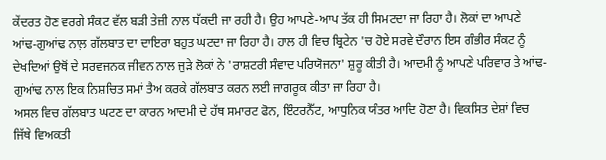ਕੇਂਦਰਤ ਹੋਣ ਵਰਗੇ ਸੰਕਟ ਵੱਲ ਬੜੀ ਤੇਜ਼ੀ ਨਾਲ ਧੱਕਦੀ ਜਾ ਰਹੀ ਹੈ। ਉਹ ਆਪਣੇ-ਆਪ ਤੱਕ ਹੀ ਸਿਮਟਦਾ ਜਾ ਰਿਹਾ ਹੈ। ਲੋਕਾਂ ਦਾ ਆਪਣੇ ਆਂਢ-ਗੁਆਂਢ ਨਾਲ਼ ਗੱਲਬਾਤ ਦਾ ਦਾਇਰਾ ਬਹੁਤ ਘਟਦਾ ਜਾ ਰਿਹਾ ਹੈ। ਹਾਲ ਹੀ ਵਿਚ ਬ੍ਰਿਟੇਨ 'ਚ ਹੋਏ ਸਰਵੇ ਦੌਰਾਨ ਇਸ ਗੰਭੀਰ ਸੰਕਟ ਨੂੰ ਦੇਖਦਿਆਂ ਉਥੋਂ ਦੇ ਸਰਵਜਨਕ ਜੀਵਨ ਨਾਲ ਜੁੜੇ ਲੋਕਾਂ ਨੇ 'ਰਾਸ਼ਟਰੀ ਸੰਵਾਦ ਪਰਿਯੋਜਨਾ' ਸ਼ੁਰੂ ਕੀਤੀ ਹੈ। ਆਦਮੀ ਨੂੰ ਆਪਣੇ ਪਰਿਵਾਰ ਤੇ ਆਂਢ-ਗੁਆਂਢ ਨਾਲ ਇਕ ਨਿਸ਼ਚਿਤ ਸਮਾਂ ਤੈਅ ਕਰਕੇ ਗੱਲਬਾਤ ਕਰਨ ਲਈ ਜਾਗਰੂਕ ਕੀਤਾ ਜਾ ਰਿਹਾ ਹੈ।
ਅਸਲ ਵਿਚ ਗੱਲਬਾਤ ਘਟਣ ਦਾ ਕਾਰਨ ਆਦਮੀ ਦੇ ਹੱਥ ਸਮਾਰਟ ਫੋਨ, ਇੰਟਰਨੈੱਟ, ਆਧੁਨਿਕ ਯੰਤਰ ਆਦਿ ਹੋਣਾ ਹੈ। ਵਿਕਸਿਤ ਦੇਸ਼ਾਂ ਵਿਚ ਜਿੱਥੇ ਵਿਅਕਤੀ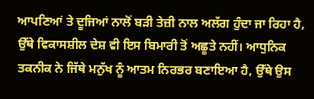ਆਪਣਿਆਂ ਤੇ ਦੂਜਿਆਂ ਨਾਲੋਂ ਬੜੀ ਤੇਜ਼ੀ ਨਾਲ ਅਲੱਗ ਹੁੰਦਾ ਜਾ ਰਿਹਾ ਹੈ, ਉੱਥੇ ਵਿਕਾਸਸ਼ੀਲ ਦੇਸ਼ ਵੀ ਇਸ ਬਿਮਾਰੀ ਤੋਂ ਅਛੂਤੇ ਨਹੀਂ। ਆਧੁਨਿਕ ਤਕਨੀਕ ਨੇ ਜਿੱਥੇ ਮਨੁੱਖ ਨੂੰ ਆਤਮ ਨਿਰਭਰ ਬਣਾਇਆ ਹੈ, ਉੱਥੇ ਉਸ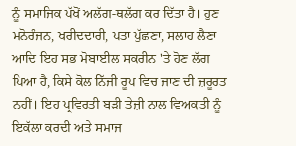ਨੂੰ ਸਮਾਜਿਕ ਪੱਖੋਂ ਅਲੱਗ-ਥਲੱਗ ਕਰ ਦਿੱਤਾ ਹੈ। ਹੁਣ ਮਨੋਰੰਜਨ, ਖਰੀਦਦਾਰੀ, ਪਤਾ ਪੁੱਛਣਾ, ਸਲਾਹ ਲੈਣਾ ਆਦਿ ਇਹ ਸਭ ਮੋਬਾਈਲ ਸਕਰੀਨ 'ਤੇ ਹੋਣ ਲੱਗ ਪਿਆ ਹੈ, ਕਿਸੇ ਕੋਲ ਨਿੱਜੀ ਰੂਪ ਵਿਚ ਜਾਣ ਦੀ ਜ਼ਰੂਰਤ ਨਹੀਂ। ਇਹ ਪ੍ਰਵਿਰਤੀ ਬੜੀ ਤੇਜ਼ੀ ਨਾਲ ਵਿਅਕਤੀ ਨੂੰ ਇਕੱਲਾ ਕਰਦੀ ਅਤੇ ਸਮਾਜ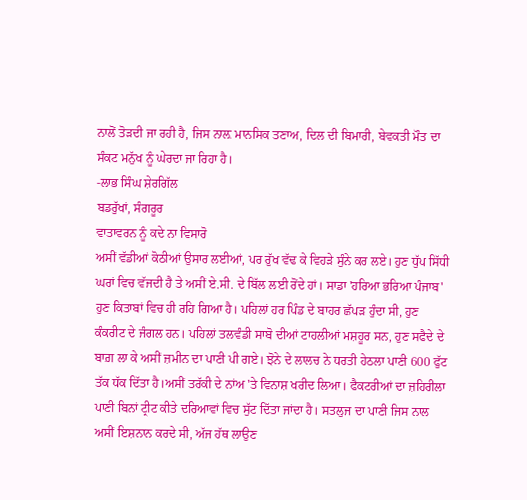ਨਾਲੋਂ ਤੋੜਦੀ ਜਾ ਰਹੀ ਹੈ, ਜਿਸ ਨਾਲ਼ ਮਾਨਸਿਕ ਤਣਾਅ, ਦਿਲ ਦੀ ਬਿਮਾਰੀ, ਬੇਵਕਤੀ ਮੌਤ ਦਾ ਸੰਕਟ ਮਨੁੱਖ ਨੂੰ ਘੇਰਦਾ ਜਾ ਰਿਹਾ ਹੈ।
-ਲਾਭ ਸਿੰਘ ਸ਼ੇਰਗਿੱਲ
ਬਡਰੁੱਖਾਂ, ਸੰਗਰੂਰ
ਵਾਤਾਵਰਨ ਨੂੰ ਕਦੇ ਨਾ ਵਿਸਾਰੋ
ਅਸੀਂ ਵੱਡੀਆਂ ਕੋਠੀਆਂ ਉਸਾਰ ਲਈਆਂ, ਪਰ ਰੁੱਖ ਵੱਢ ਕੇ ਵਿਹੜੇ ਸੁੰਨੇ ਕਰ ਲਏ। ਹੁਣ ਧੁੱਪ ਸਿੱਧੀ ਘਰਾਂ ਵਿਚ ਵੱਜਦੀ ਹੈ ਤੇ ਅਸੀਂ ਏ.ਸੀ. ਦੇ ਬਿੱਲ ਲਈ ਰੋਂਦੇ ਹਾਂ। ਸਾਡਾ 'ਹਰਿਆ ਭਰਿਆ ਪੰਜਾਬ' ਹੁਣ ਕਿਤਾਬਾਂ ਵਿਚ ਹੀ ਰਹਿ ਗਿਆ ਹੈ। ਪਹਿਲਾਂ ਹਰ ਪਿੰਡ ਦੇ ਬਾਹਰ ਛੱਪੜ ਹੁੰਦਾ ਸੀ, ਹੁਣ ਕੰਕਰੀਟ ਦੇ ਜੰਗਲ ਹਨ। ਪਹਿਲਾਂ ਤਲਵੰਡੀ ਸਾਬੋ ਦੀਆਂ ਟਾਹਲੀਆਂ ਮਸ਼ਹੂਰ ਸਨ, ਹੁਣ ਸਫੈਦੇ ਦੇ ਬਾਗ਼ ਲਾ ਕੇ ਅਸੀਂ ਜ਼ਮੀਨ ਦਾ ਪਾਣੀ ਪੀ ਗਏ। ਝੋਨੇ ਦੇ ਲਾਲਚ ਨੇ ਧਰਤੀ ਹੇਠਲਾ ਪਾਣੀ 600 ਫੁੱਟ ਤੱਕ ਧੱਕ ਦਿੱਤਾ ਹੈ।ਅਸੀਂ ਤਰੱਕੀ ਦੇ ਨਾਂਅ 'ਤੇ ਵਿਨਾਸ਼ ਖਰੀਦ ਲਿਆ। ਫੈਕਟਰੀਆਂ ਦਾ ਜ਼ਹਿਰੀਲਾ ਪਾਣੀ ਬਿਨਾਂ ਟ੍ਰੀਟ ਕੀਤੇ ਦਰਿਆਵਾਂ ਵਿਚ ਸੁੱਟ ਦਿੱਤਾ ਜਾਂਦਾ ਹੈ। ਸਤਲੁਜ ਦਾ ਪਾਣੀ ਜਿਸ ਨਾਲ ਅਸੀਂ ਇਸ਼ਨਾਨ ਕਰਦੇ ਸੀ, ਅੱਜ ਹੱਥ ਲਾਉਣ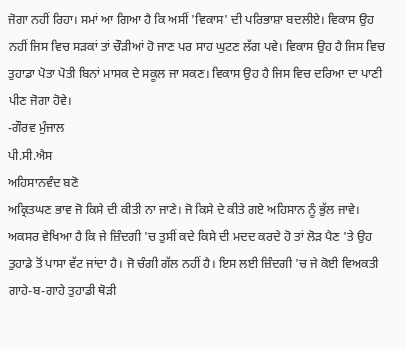ਜੋਗਾ ਨਹੀਂ ਰਿਹਾ। ਸਮਾਂ ਆ ਗਿਆ ਹੈ ਕਿ ਅਸੀਂ 'ਵਿਕਾਸ' ਦੀ ਪਰਿਭਾਸ਼ਾ ਬਦਲੀਏ। ਵਿਕਾਸ ਉਹ ਨਹੀਂ ਜਿਸ ਵਿਚ ਸੜਕਾਂ ਤਾਂ ਚੌੜੀਆਂ ਹੋ ਜਾਣ ਪਰ ਸਾਹ ਘੁਟਣ ਲੱਗ ਪਵੇ। ਵਿਕਾਸ ਉਹ ਹੈ ਜਿਸ ਵਿਚ ਤੁਹਾਡਾ ਪੋਤਾ ਪੋਤੀ ਬਿਨਾਂ ਮਾਸਕ ਦੇ ਸਕੂਲ ਜਾ ਸਕਣ। ਵਿਕਾਸ ਉਹ ਹੈ ਜਿਸ ਵਿਚ ਦਰਿਆ ਦਾ ਪਾਣੀ ਪੀਣ ਜੋਗਾ ਹੋਵੇ।
-ਗੌਰਵ ਮੁੰਜਾਲ
ਪੀ.ਸੀ.ਐਸ
ਅਹਿਸਾਨਵੰਦ ਬਣੋ
ਅਕ੍ਰਿਤਘਣ ਭਾਵ ਜੋ ਕਿਸੇ ਦੀ ਕੀਤੀ ਨਾ ਜਾਣੇ। ਜੋ ਕਿਸੇ ਦੇ ਕੀਤੇ ਗਏ ਅਹਿਸਾਨ ਨੂੰ ਭੁੱਲ ਜਾਵੇ। ਅਕਸਰ ਵੇਖਿਆ ਹੈ ਕਿ ਜੇ ਜ਼ਿੰਦਗੀ 'ਚ ਤੁਸੀਂ ਕਦੇ ਕਿਸੇ ਦੀ ਮਦਦ ਕਰਦੇ ਹੋ ਤਾਂ ਲੋੜ ਪੈਣ 'ਤੇ ਉਹ ਤੁਹਾਡੇ ਤੋਂ ਪਾਸਾ ਵੱਟ ਜਾਂਦਾ ਹੈ। ਜੋ ਚੰਗੀ ਗੱਲ ਨਹੀਂ ਹੈ। ਇਸ ਲਈ ਜ਼ਿੰਦਗੀ 'ਚ ਜੇ ਕੋਈ ਵਿਅਕਤੀ ਗਾਹੇ-ਬ-ਗਾਹੇ ਤੁਹਾਡੀ ਥੋੜੀ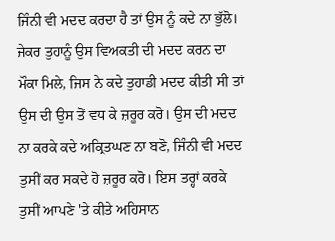ਜਿੰਨੀ ਵੀ ਮਦਦ ਕਰਦਾ ਹੈ ਤਾਂ ਉਸ ਨੂੰ ਕਦੇ ਨਾ ਭੁੱਲੋ। ਜੇਕਰ ਤੁਹਾਨੂੰ ਉਸ ਵਿਅਕਤੀ ਦੀ ਮਦਦ ਕਰਨ ਦਾ ਮੌਕਾ ਮਿਲੇ, ਜਿਸ ਨੇ ਕਦੇ ਤੁਹਾਡੀ ਮਦਦ ਕੀਤੀ ਸੀ ਤਾਂ ਉਸ ਦੀ ਉਸ ਤੋਂ ਵਧ ਕੇ ਜ਼ਰੂਰ ਕਰੋ। ਉਸ ਦੀ ਮਦਦ ਨਾ ਕਰਕੇ ਕਦੇ ਅਕ੍ਰਿਤਘਣ ਨਾ ਬਣੋ, ਜਿੰਨੀ ਵੀ ਮਦਦ ਤੁਸੀਂ ਕਰ ਸਕਦੇ ਹੋ ਜ਼ਰੂਰ ਕਰੋ। ਇਸ ਤਰ੍ਹਾਂ ਕਰਕੇ ਤੁਸੀਂ ਆਪਣੇ 'ਤੇ ਕੀਤੇ ਅਹਿਸਾਨ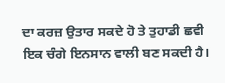ਦਾ ਕਰਜ਼ ਉਤਾਰ ਸਕਦੇ ਹੋ ਤੇ ਤੁਹਾਡੀ ਛਵੀ ਇਕ ਚੰਗੇ ਇਨਸਾਨ ਵਾਲੀ ਬਣ ਸਕਦੀ ਹੈ।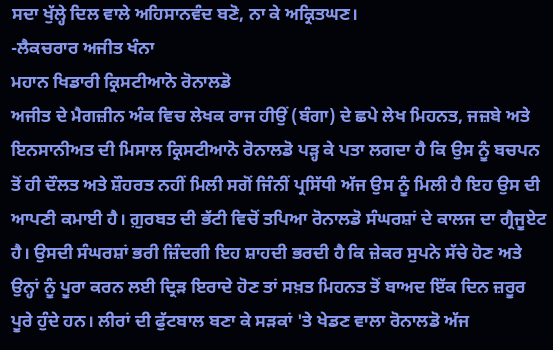ਸਦਾ ਖੁੱਲ੍ਹੇ ਦਿਲ ਵਾਲੇ ਅਹਿਸਾਨਵੰਦ ਬਣੋ, ਨਾ ਕੇ ਅਕ੍ਰਿਤਘਣ।
-ਲੈਕਚਰਾਰ ਅਜੀਤ ਖੰਨਾ
ਮਹਾਨ ਖਿਡਾਰੀ ਕ੍ਰਿਸਟੀਆਨੋ ਰੋਨਾਲਡੋ
ਅਜੀਤ ਦੇ ਮੈਗਜ਼ੀਨ ਅੰਕ ਵਿਚ ਲੇਖਕ ਰਾਜ ਹੀਉਂ (ਬੰਗਾ) ਦੇ ਛਪੇ ਲੇਖ ਮਿਹਨਤ, ਜਜ਼ਬੇ ਅਤੇ ਇਨਸਾਨੀਅਤ ਦੀ ਮਿਸਾਲ ਕ੍ਰਿਸਟੀਆਨੋ ਰੋਨਾਲਡੋ ਪੜ੍ਹ ਕੇ ਪਤਾ ਲਗਦਾ ਹੈ ਕਿ ਉਸ ਨੂੰ ਬਚਪਨ ਤੋਂ ਹੀ ਦੌਲਤ ਅਤੇ ਸ਼ੌਹਰਤ ਨਹੀਂ ਮਿਲੀ ਸਗੋਂ ਜਿੰਨੀਂ ਪ੍ਰਸਿੱਧੀ ਅੱਜ ਉਸ ਨੂੰ ਮਿਲੀ ਹੈ ਇਹ ਉਸ ਦੀ ਆਪਣੀ ਕਮਾਈ ਹੈ। ਗ਼ੁਰਬਤ ਦੀ ਭੱਟੀ ਵਿਚੋਂ ਤਪਿਆ ਰੋਨਾਲਡੋ ਸੰਘਰਸ਼ਾਂ ਦੇ ਕਾਲਜ ਦਾ ਗ੍ਰੈਜੂਏਟ ਹੈ। ਉਸਦੀ ਸੰਘਰਸ਼ਾਂ ਭਰੀ ਜ਼ਿੰਦਗੀ ਇਹ ਸ਼ਾਹਦੀ ਭਰਦੀ ਹੈ ਕਿ ਜ਼ੇਕਰ ਸੁਪਨੇ ਸੱਚੇ ਹੋਣ ਅਤੇ ਉਨ੍ਹਾਂ ਨੂੰ ਪੂਰਾ ਕਰਨ ਲਈ ਦ੍ਰਿੜ ਇਰਾਦੇ ਹੋਣ ਤਾਂ ਸਖ਼ਤ ਮਿਹਨਤ ਤੋਂ ਬਾਅਦ ਇੱਕ ਦਿਨ ਜ਼ਰੂਰ ਪੂਰੇ ਹੁੰਦੇ ਹਨ। ਲੀਰਾਂ ਦੀ ਫੁੱਟਬਾਲ ਬਣਾ ਕੇ ਸੜਕਾਂ 'ਤੇ ਖੇਡਣ ਵਾਲਾ ਰੋਨਾਲਡੋ ਅੱਜ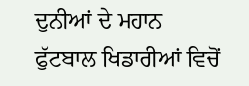ਦੁਨੀਆਂ ਦੇ ਮਹਾਨ ਫੁੱਟਬਾਲ ਖਿਡਾਰੀਆਂ ਵਿਚੋਂ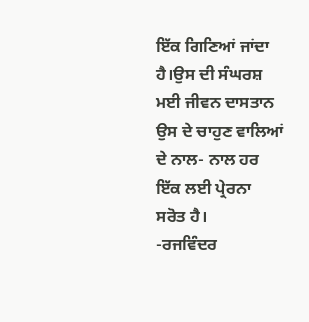ਇੱਕ ਗਿਣਿਆਂ ਜਾਂਦਾ ਹੈ।ਉਸ ਦੀ ਸੰਘਰਸ਼ ਮਈ ਜੀਵਨ ਦਾਸਤਾਨ ਉਸ ਦੇ ਚਾਹੁਣ ਵਾਲਿਆਂ ਦੇ ਨਾਲ- ਨਾਲ ਹਰ ਇੱਕ ਲਈ ਪ੍ਰੇਰਨਾ ਸਰੋਤ ਹੈ।
-ਰਜਵਿੰਦਰ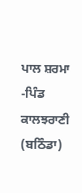ਪਾਲ ਸ਼ਰਮਾ
-ਪਿੰਡ ਕਾਲਝਰਾਣੀ (ਬਠਿੰਡਾ)